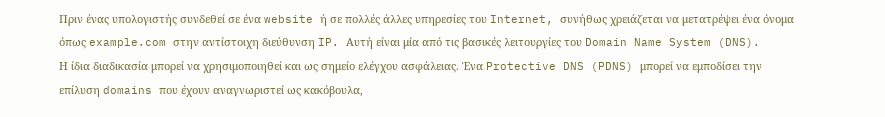Πριν ένας υπολογιστής συνδεθεί σε ένα website ή σε πολλές άλλες υπηρεσίες του Internet, συνήθως χρειάζεται να μετατρέψει ένα όνομα όπως example.com στην αντίστοιχη διεύθυνση IP. Αυτή είναι μία από τις βασικές λειτουργίες του Domain Name System (DNS).
Η ίδια διαδικασία μπορεί να χρησιμοποιηθεί και ως σημείο ελέγχου ασφάλειας. Ένα Protective DNS (PDNS) μπορεί να εμποδίσει την επίλυση domains που έχουν αναγνωριστεί ως κακόβουλα,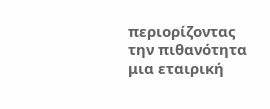περιορίζοντας την πιθανότητα μια εταιρική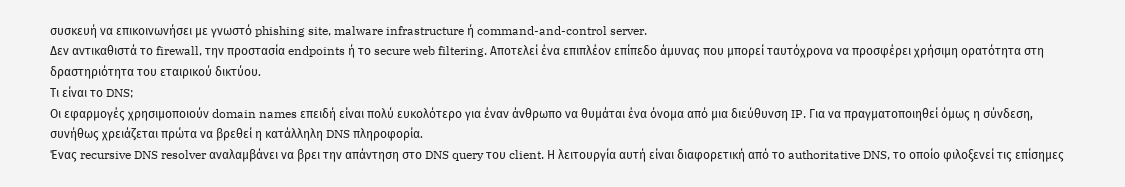συσκευή να επικοινωνήσει με γνωστό phishing site, malware infrastructure ή command-and-control server.
Δεν αντικαθιστά το firewall, την προστασία endpoints ή το secure web filtering. Αποτελεί ένα επιπλέον επίπεδο άμυνας που μπορεί ταυτόχρονα να προσφέρει χρήσιμη ορατότητα στη δραστηριότητα του εταιρικού δικτύου.
Τι είναι το DNS;
Οι εφαρμογές χρησιμοποιούν domain names επειδή είναι πολύ ευκολότερο για έναν άνθρωπο να θυμάται ένα όνομα από μια διεύθυνση IP. Για να πραγματοποιηθεί όμως η σύνδεση, συνήθως χρειάζεται πρώτα να βρεθεί η κατάλληλη DNS πληροφορία.
Ένας recursive DNS resolver αναλαμβάνει να βρει την απάντηση στο DNS query του client. Η λειτουργία αυτή είναι διαφορετική από το authoritative DNS, το οποίο φιλοξενεί τις επίσημες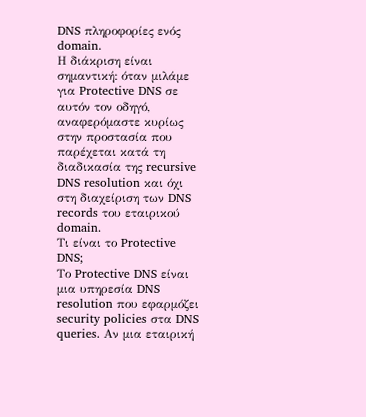DNS πληροφορίες ενός domain.
Η διάκριση είναι σημαντική: όταν μιλάμε για Protective DNS σε αυτόν τον οδηγό, αναφερόμαστε κυρίως στην προστασία που παρέχεται κατά τη διαδικασία της recursive DNS resolution και όχι στη διαχείριση των DNS records του εταιρικού domain.
Τι είναι το Protective DNS;
Το Protective DNS είναι μια υπηρεσία DNS resolution που εφαρμόζει security policies στα DNS queries. Αν μια εταιρική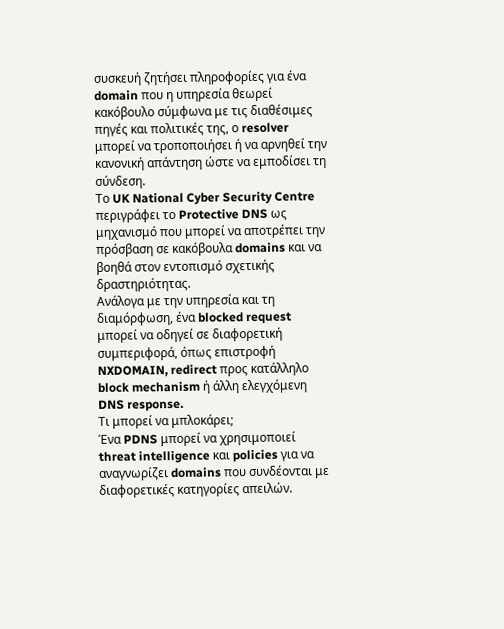συσκευή ζητήσει πληροφορίες για ένα domain που η υπηρεσία θεωρεί κακόβουλο σύμφωνα με τις διαθέσιμες πηγές και πολιτικές της, ο resolver μπορεί να τροποποιήσει ή να αρνηθεί την κανονική απάντηση ώστε να εμποδίσει τη σύνδεση.
Το UK National Cyber Security Centre περιγράφει το Protective DNS ως μηχανισμό που μπορεί να αποτρέπει την πρόσβαση σε κακόβουλα domains και να βοηθά στον εντοπισμό σχετικής δραστηριότητας.
Ανάλογα με την υπηρεσία και τη διαμόρφωση, ένα blocked request μπορεί να οδηγεί σε διαφορετική συμπεριφορά, όπως επιστροφή NXDOMAIN, redirect προς κατάλληλο block mechanism ή άλλη ελεγχόμενη DNS response.
Τι μπορεί να μπλοκάρει;
Ένα PDNS μπορεί να χρησιμοποιεί threat intelligence και policies για να αναγνωρίζει domains που συνδέονται με διαφορετικές κατηγορίες απειλών.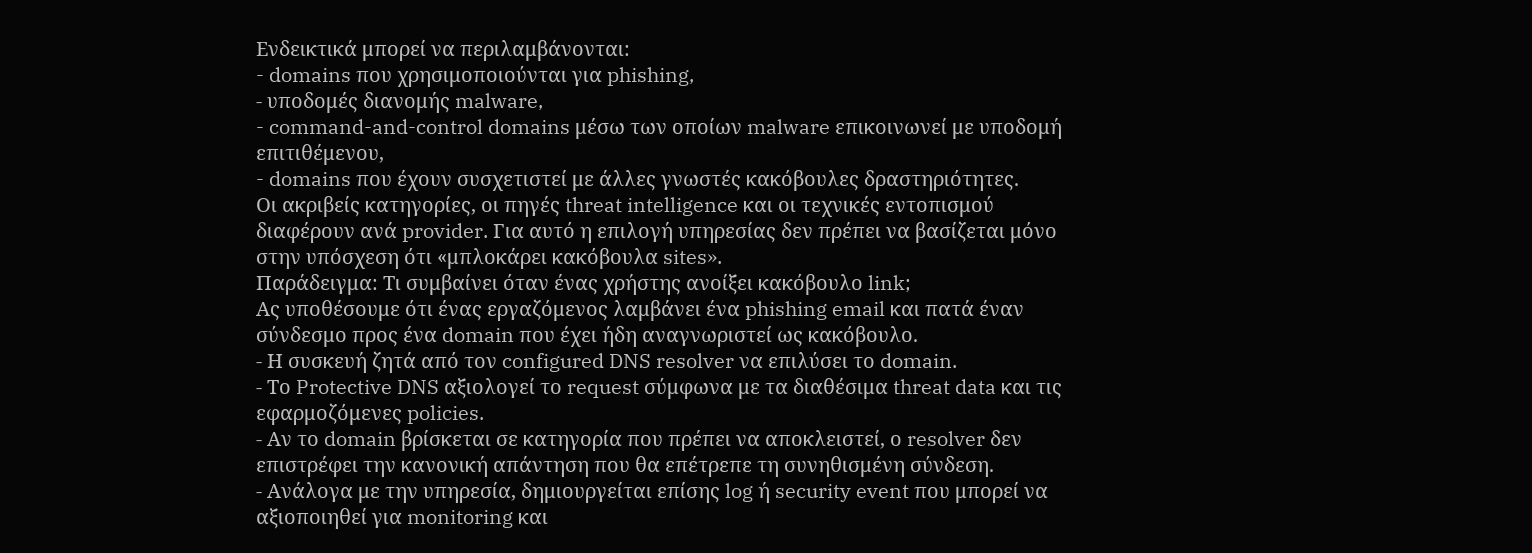Ενδεικτικά μπορεί να περιλαμβάνονται:
- domains που χρησιμοποιούνται για phishing,
- υποδομές διανομής malware,
- command-and-control domains μέσω των οποίων malware επικοινωνεί με υποδομή επιτιθέμενου,
- domains που έχουν συσχετιστεί με άλλες γνωστές κακόβουλες δραστηριότητες.
Οι ακριβείς κατηγορίες, οι πηγές threat intelligence και οι τεχνικές εντοπισμού διαφέρουν ανά provider. Για αυτό η επιλογή υπηρεσίας δεν πρέπει να βασίζεται μόνο στην υπόσχεση ότι «μπλοκάρει κακόβουλα sites».
Παράδειγμα: Τι συμβαίνει όταν ένας χρήστης ανοίξει κακόβουλο link;
Ας υποθέσουμε ότι ένας εργαζόμενος λαμβάνει ένα phishing email και πατά έναν σύνδεσμο προς ένα domain που έχει ήδη αναγνωριστεί ως κακόβουλο.
- Η συσκευή ζητά από τον configured DNS resolver να επιλύσει το domain.
- Το Protective DNS αξιολογεί το request σύμφωνα με τα διαθέσιμα threat data και τις εφαρμοζόμενες policies.
- Αν το domain βρίσκεται σε κατηγορία που πρέπει να αποκλειστεί, ο resolver δεν επιστρέφει την κανονική απάντηση που θα επέτρεπε τη συνηθισμένη σύνδεση.
- Ανάλογα με την υπηρεσία, δημιουργείται επίσης log ή security event που μπορεί να αξιοποιηθεί για monitoring και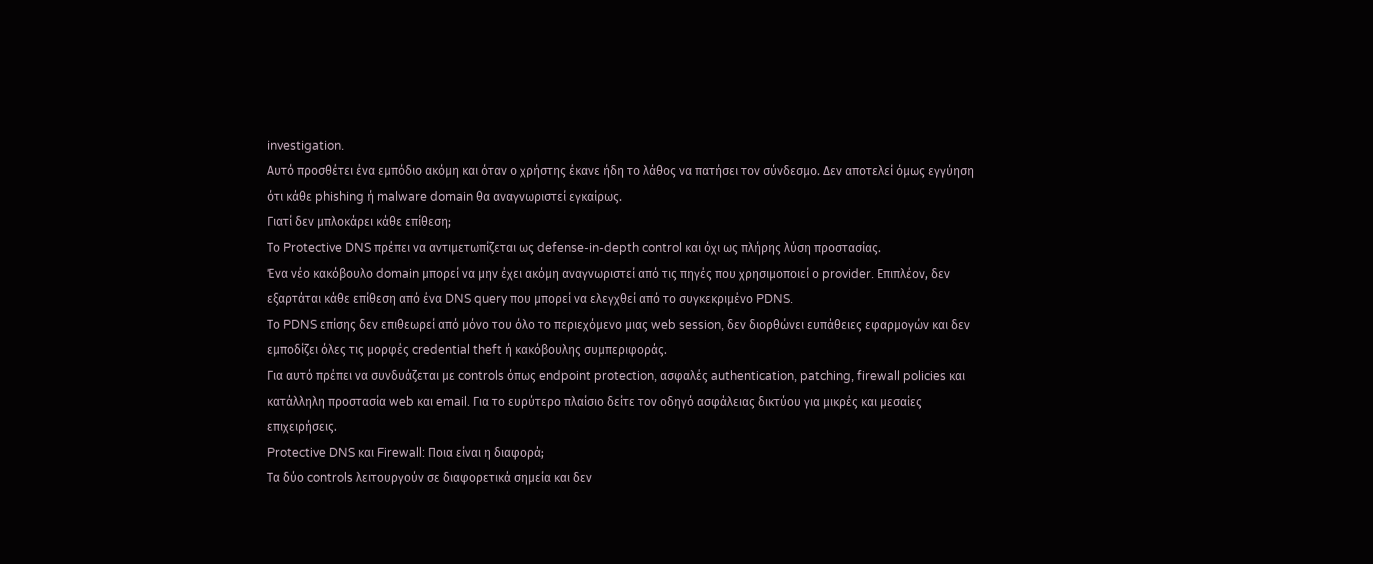investigation.
Αυτό προσθέτει ένα εμπόδιο ακόμη και όταν ο χρήστης έκανε ήδη το λάθος να πατήσει τον σύνδεσμο. Δεν αποτελεί όμως εγγύηση ότι κάθε phishing ή malware domain θα αναγνωριστεί εγκαίρως.
Γιατί δεν μπλοκάρει κάθε επίθεση;
Το Protective DNS πρέπει να αντιμετωπίζεται ως defense-in-depth control και όχι ως πλήρης λύση προστασίας.
Ένα νέο κακόβουλο domain μπορεί να μην έχει ακόμη αναγνωριστεί από τις πηγές που χρησιμοποιεί ο provider. Επιπλέον, δεν εξαρτάται κάθε επίθεση από ένα DNS query που μπορεί να ελεγχθεί από το συγκεκριμένο PDNS.
Το PDNS επίσης δεν επιθεωρεί από μόνο του όλο το περιεχόμενο μιας web session, δεν διορθώνει ευπάθειες εφαρμογών και δεν εμποδίζει όλες τις μορφές credential theft ή κακόβουλης συμπεριφοράς.
Για αυτό πρέπει να συνδυάζεται με controls όπως endpoint protection, ασφαλές authentication, patching, firewall policies και κατάλληλη προστασία web και email. Για το ευρύτερο πλαίσιο δείτε τον οδηγό ασφάλειας δικτύου για μικρές και μεσαίες επιχειρήσεις.
Protective DNS και Firewall: Ποια είναι η διαφορά;
Τα δύο controls λειτουργούν σε διαφορετικά σημεία και δεν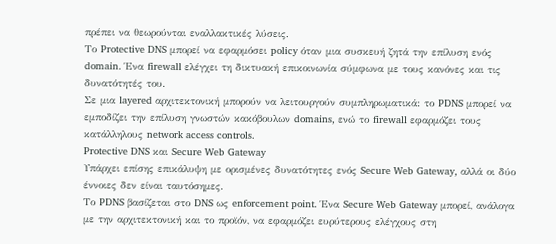πρέπει να θεωρούνται εναλλακτικές λύσεις.
Το Protective DNS μπορεί να εφαρμόσει policy όταν μια συσκευή ζητά την επίλυση ενός domain. Ένα firewall ελέγχει τη δικτυακή επικοινωνία σύμφωνα με τους κανόνες και τις δυνατότητές του.
Σε μια layered αρχιτεκτονική μπορούν να λειτουργούν συμπληρωματικά: το PDNS μπορεί να εμποδίζει την επίλυση γνωστών κακόβουλων domains, ενώ το firewall εφαρμόζει τους κατάλληλους network access controls.
Protective DNS και Secure Web Gateway
Υπάρχει επίσης επικάλυψη με ορισμένες δυνατότητες ενός Secure Web Gateway, αλλά οι δύο έννοιες δεν είναι ταυτόσημες.
Το PDNS βασίζεται στο DNS ως enforcement point. Ένα Secure Web Gateway μπορεί, ανάλογα με την αρχιτεκτονική και το προϊόν, να εφαρμόζει ευρύτερους ελέγχους στη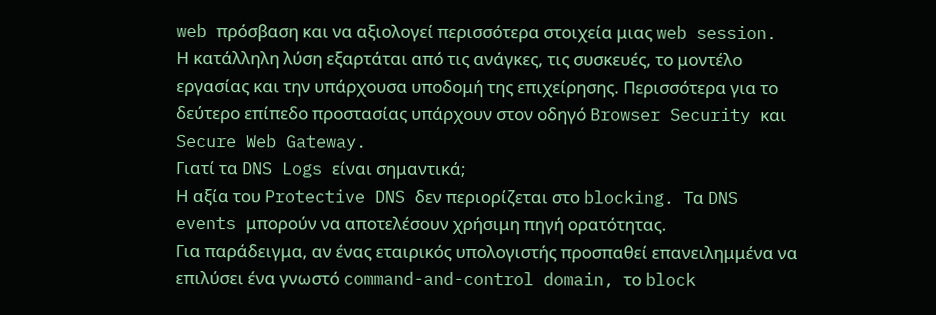web πρόσβαση και να αξιολογεί περισσότερα στοιχεία μιας web session.
Η κατάλληλη λύση εξαρτάται από τις ανάγκες, τις συσκευές, το μοντέλο εργασίας και την υπάρχουσα υποδομή της επιχείρησης. Περισσότερα για το δεύτερο επίπεδο προστασίας υπάρχουν στον οδηγό Browser Security και Secure Web Gateway.
Γιατί τα DNS Logs είναι σημαντικά;
Η αξία του Protective DNS δεν περιορίζεται στο blocking. Τα DNS events μπορούν να αποτελέσουν χρήσιμη πηγή ορατότητας.
Για παράδειγμα, αν ένας εταιρικός υπολογιστής προσπαθεί επανειλημμένα να επιλύσει ένα γνωστό command-and-control domain, το block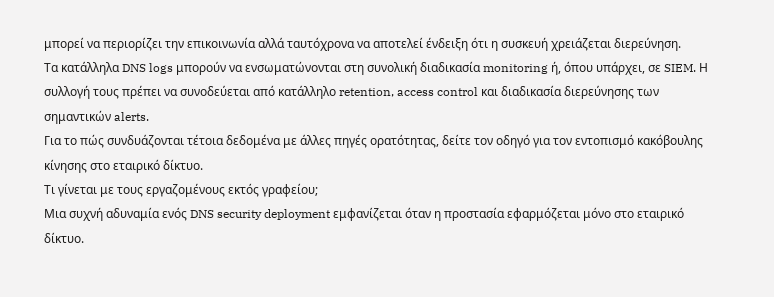μπορεί να περιορίζει την επικοινωνία αλλά ταυτόχρονα να αποτελεί ένδειξη ότι η συσκευή χρειάζεται διερεύνηση.
Τα κατάλληλα DNS logs μπορούν να ενσωματώνονται στη συνολική διαδικασία monitoring ή, όπου υπάρχει, σε SIEM. Η συλλογή τους πρέπει να συνοδεύεται από κατάλληλο retention, access control και διαδικασία διερεύνησης των σημαντικών alerts.
Για το πώς συνδυάζονται τέτοια δεδομένα με άλλες πηγές ορατότητας, δείτε τον οδηγό για τον εντοπισμό κακόβουλης κίνησης στο εταιρικό δίκτυο.
Τι γίνεται με τους εργαζομένους εκτός γραφείου;
Μια συχνή αδυναμία ενός DNS security deployment εμφανίζεται όταν η προστασία εφαρμόζεται μόνο στο εταιρικό δίκτυο.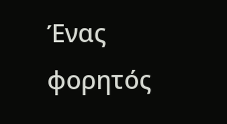Ένας φορητός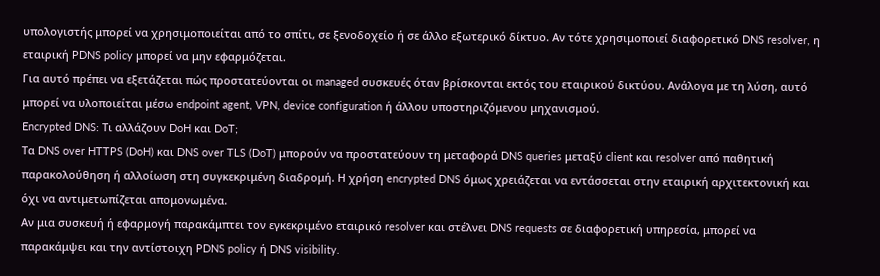υπολογιστής μπορεί να χρησιμοποιείται από το σπίτι, σε ξενοδοχείο ή σε άλλο εξωτερικό δίκτυο. Αν τότε χρησιμοποιεί διαφορετικό DNS resolver, η εταιρική PDNS policy μπορεί να μην εφαρμόζεται.
Για αυτό πρέπει να εξετάζεται πώς προστατεύονται οι managed συσκευές όταν βρίσκονται εκτός του εταιρικού δικτύου. Ανάλογα με τη λύση, αυτό μπορεί να υλοποιείται μέσω endpoint agent, VPN, device configuration ή άλλου υποστηριζόμενου μηχανισμού.
Encrypted DNS: Τι αλλάζουν DoH και DoT;
Τα DNS over HTTPS (DoH) και DNS over TLS (DoT) μπορούν να προστατεύουν τη μεταφορά DNS queries μεταξύ client και resolver από παθητική παρακολούθηση ή αλλοίωση στη συγκεκριμένη διαδρομή. Η χρήση encrypted DNS όμως χρειάζεται να εντάσσεται στην εταιρική αρχιτεκτονική και όχι να αντιμετωπίζεται απομονωμένα.
Αν μια συσκευή ή εφαρμογή παρακάμπτει τον εγκεκριμένο εταιρικό resolver και στέλνει DNS requests σε διαφορετική υπηρεσία, μπορεί να παρακάμψει και την αντίστοιχη PDNS policy ή DNS visibility.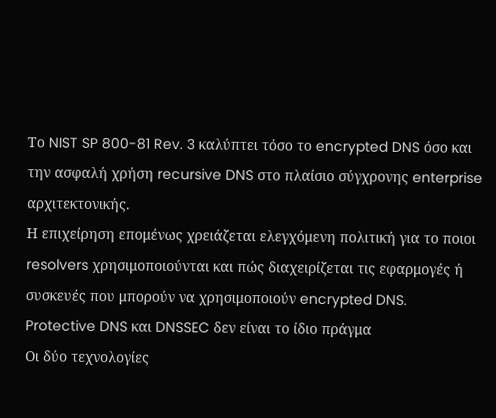Το NIST SP 800-81 Rev. 3 καλύπτει τόσο το encrypted DNS όσο και την ασφαλή χρήση recursive DNS στο πλαίσιο σύγχρονης enterprise αρχιτεκτονικής.
Η επιχείρηση επομένως χρειάζεται ελεγχόμενη πολιτική για το ποιοι resolvers χρησιμοποιούνται και πώς διαχειρίζεται τις εφαρμογές ή συσκευές που μπορούν να χρησιμοποιούν encrypted DNS.
Protective DNS και DNSSEC δεν είναι το ίδιο πράγμα
Οι δύο τεχνολογίες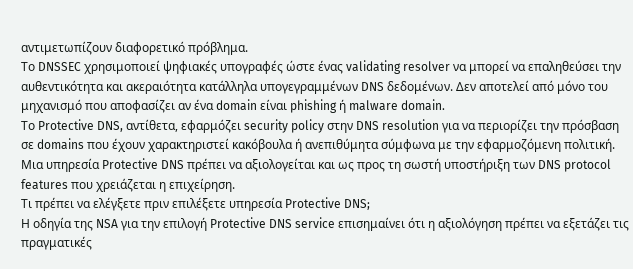αντιμετωπίζουν διαφορετικό πρόβλημα.
Το DNSSEC χρησιμοποιεί ψηφιακές υπογραφές ώστε ένας validating resolver να μπορεί να επαληθεύσει την αυθεντικότητα και ακεραιότητα κατάλληλα υπογεγραμμένων DNS δεδομένων. Δεν αποτελεί από μόνο του μηχανισμό που αποφασίζει αν ένα domain είναι phishing ή malware domain.
Το Protective DNS, αντίθετα, εφαρμόζει security policy στην DNS resolution για να περιορίζει την πρόσβαση σε domains που έχουν χαρακτηριστεί κακόβουλα ή ανεπιθύμητα σύμφωνα με την εφαρμοζόμενη πολιτική.
Μια υπηρεσία Protective DNS πρέπει να αξιολογείται και ως προς τη σωστή υποστήριξη των DNS protocol features που χρειάζεται η επιχείρηση.
Τι πρέπει να ελέγξετε πριν επιλέξετε υπηρεσία Protective DNS;
Η οδηγία της NSA για την επιλογή Protective DNS service επισημαίνει ότι η αξιολόγηση πρέπει να εξετάζει τις πραγματικές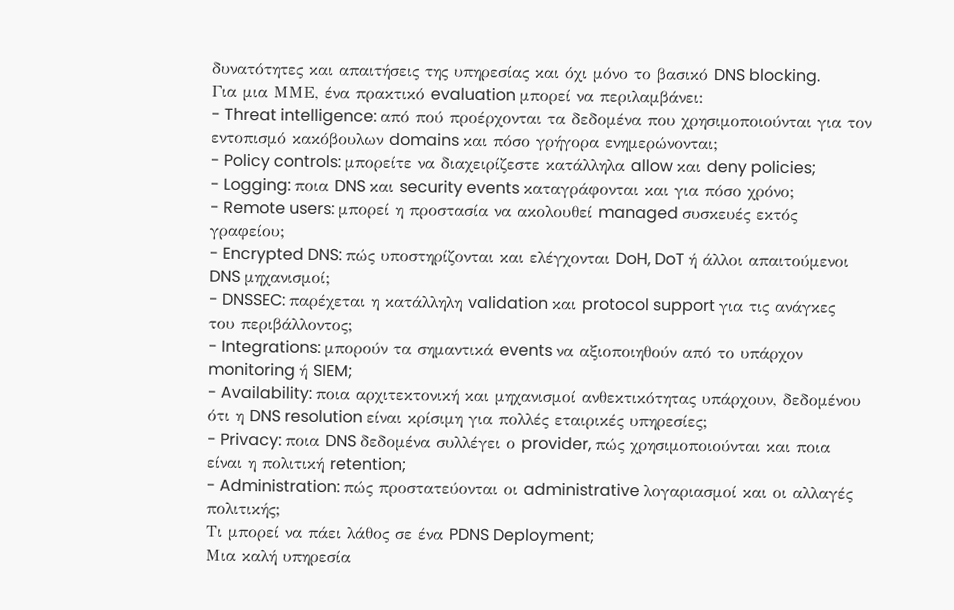δυνατότητες και απαιτήσεις της υπηρεσίας και όχι μόνο το βασικό DNS blocking.
Για μια ΜΜΕ, ένα πρακτικό evaluation μπορεί να περιλαμβάνει:
- Threat intelligence: από πού προέρχονται τα δεδομένα που χρησιμοποιούνται για τον εντοπισμό κακόβουλων domains και πόσο γρήγορα ενημερώνονται;
- Policy controls: μπορείτε να διαχειρίζεστε κατάλληλα allow και deny policies;
- Logging: ποια DNS και security events καταγράφονται και για πόσο χρόνο;
- Remote users: μπορεί η προστασία να ακολουθεί managed συσκευές εκτός γραφείου;
- Encrypted DNS: πώς υποστηρίζονται και ελέγχονται DoH, DoT ή άλλοι απαιτούμενοι DNS μηχανισμοί;
- DNSSEC: παρέχεται η κατάλληλη validation και protocol support για τις ανάγκες του περιβάλλοντος;
- Integrations: μπορούν τα σημαντικά events να αξιοποιηθούν από το υπάρχον monitoring ή SIEM;
- Availability: ποια αρχιτεκτονική και μηχανισμοί ανθεκτικότητας υπάρχουν, δεδομένου ότι η DNS resolution είναι κρίσιμη για πολλές εταιρικές υπηρεσίες;
- Privacy: ποια DNS δεδομένα συλλέγει ο provider, πώς χρησιμοποιούνται και ποια είναι η πολιτική retention;
- Administration: πώς προστατεύονται οι administrative λογαριασμοί και οι αλλαγές πολιτικής;
Τι μπορεί να πάει λάθος σε ένα PDNS Deployment;
Μια καλή υπηρεσία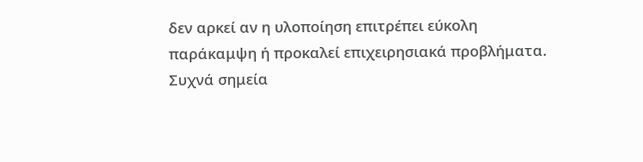δεν αρκεί αν η υλοποίηση επιτρέπει εύκολη παράκαμψη ή προκαλεί επιχειρησιακά προβλήματα.
Συχνά σημεία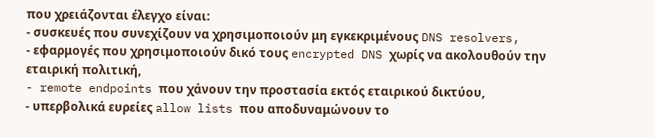που χρειάζονται έλεγχο είναι:
- συσκευές που συνεχίζουν να χρησιμοποιούν μη εγκεκριμένους DNS resolvers,
- εφαρμογές που χρησιμοποιούν δικό τους encrypted DNS χωρίς να ακολουθούν την εταιρική πολιτική,
- remote endpoints που χάνουν την προστασία εκτός εταιρικού δικτύου,
- υπερβολικά ευρείες allow lists που αποδυναμώνουν το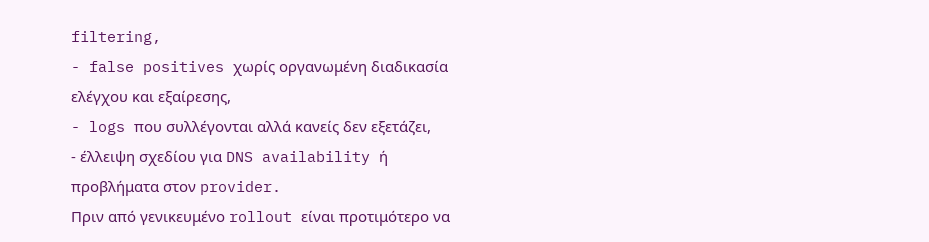filtering,
- false positives χωρίς οργανωμένη διαδικασία ελέγχου και εξαίρεσης,
- logs που συλλέγονται αλλά κανείς δεν εξετάζει,
- έλλειψη σχεδίου για DNS availability ή προβλήματα στον provider.
Πριν από γενικευμένο rollout είναι προτιμότερο να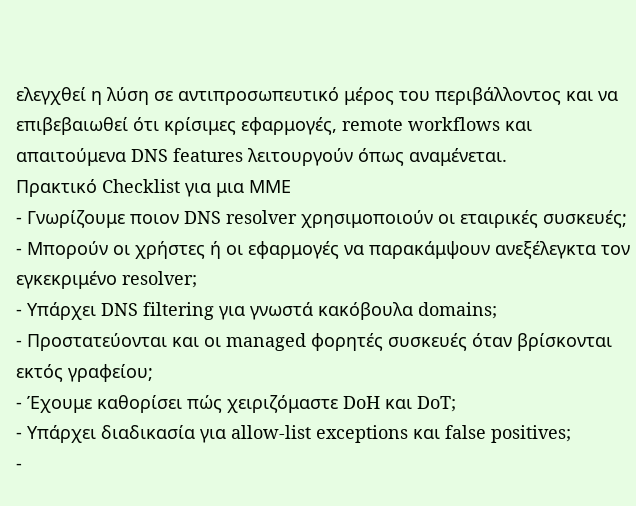ελεγχθεί η λύση σε αντιπροσωπευτικό μέρος του περιβάλλοντος και να επιβεβαιωθεί ότι κρίσιμες εφαρμογές, remote workflows και απαιτούμενα DNS features λειτουργούν όπως αναμένεται.
Πρακτικό Checklist για μια ΜΜΕ
- Γνωρίζουμε ποιον DNS resolver χρησιμοποιούν οι εταιρικές συσκευές;
- Μπορούν οι χρήστες ή οι εφαρμογές να παρακάμψουν ανεξέλεγκτα τον εγκεκριμένο resolver;
- Υπάρχει DNS filtering για γνωστά κακόβουλα domains;
- Προστατεύονται και οι managed φορητές συσκευές όταν βρίσκονται εκτός γραφείου;
- Έχουμε καθορίσει πώς χειριζόμαστε DoH και DoT;
- Υπάρχει διαδικασία για allow-list exceptions και false positives;
-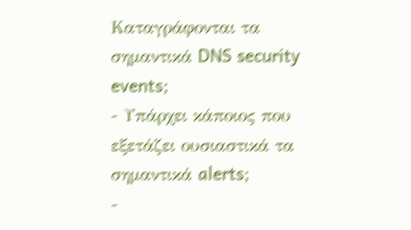Καταγράφονται τα σημαντικά DNS security events;
- Υπάρχει κάποιος που εξετάζει ουσιαστικά τα σημαντικά alerts;
-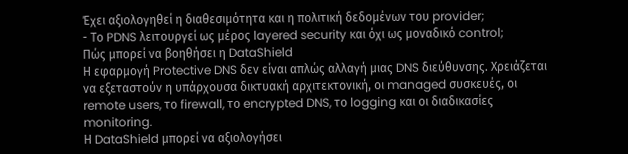Έχει αξιολογηθεί η διαθεσιμότητα και η πολιτική δεδομένων του provider;
- Το PDNS λειτουργεί ως μέρος layered security και όχι ως μοναδικό control;
Πώς μπορεί να βοηθήσει η DataShield
Η εφαρμογή Protective DNS δεν είναι απλώς αλλαγή μιας DNS διεύθυνσης. Χρειάζεται να εξεταστούν η υπάρχουσα δικτυακή αρχιτεκτονική, οι managed συσκευές, οι remote users, το firewall, το encrypted DNS, το logging και οι διαδικασίες monitoring.
Η DataShield μπορεί να αξιολογήσει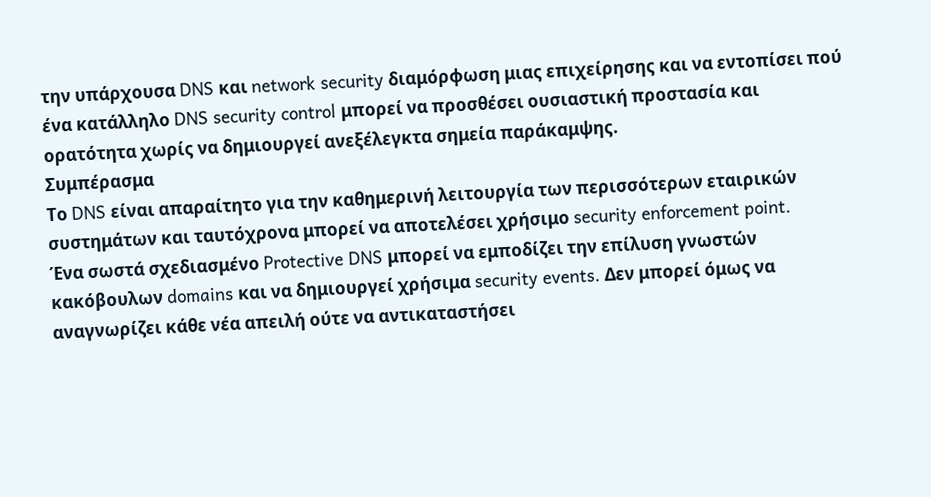την υπάρχουσα DNS και network security διαμόρφωση μιας επιχείρησης και να εντοπίσει πού ένα κατάλληλο DNS security control μπορεί να προσθέσει ουσιαστική προστασία και ορατότητα χωρίς να δημιουργεί ανεξέλεγκτα σημεία παράκαμψης.
Συμπέρασμα
Το DNS είναι απαραίτητο για την καθημερινή λειτουργία των περισσότερων εταιρικών συστημάτων και ταυτόχρονα μπορεί να αποτελέσει χρήσιμο security enforcement point.
Ένα σωστά σχεδιασμένο Protective DNS μπορεί να εμποδίζει την επίλυση γνωστών κακόβουλων domains και να δημιουργεί χρήσιμα security events. Δεν μπορεί όμως να αναγνωρίζει κάθε νέα απειλή ούτε να αντικαταστήσει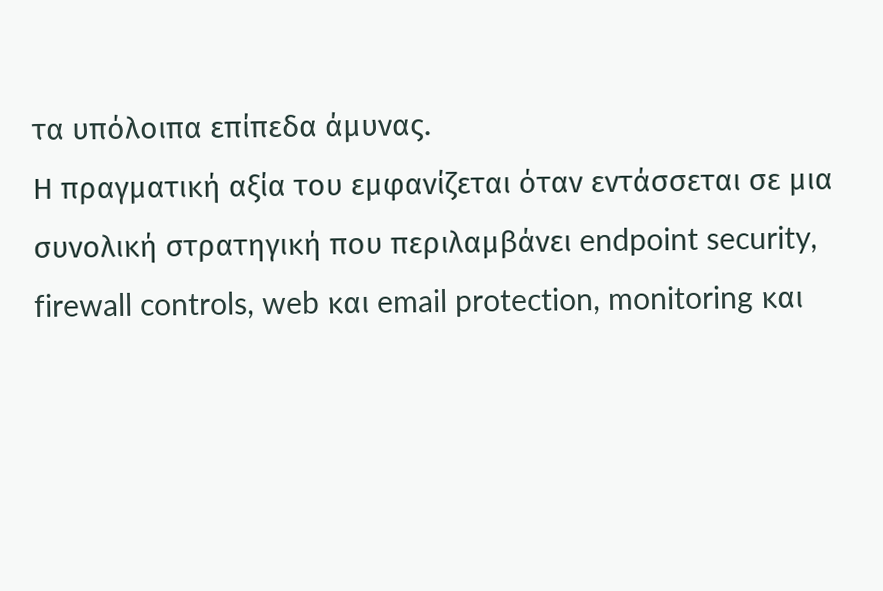τα υπόλοιπα επίπεδα άμυνας.
Η πραγματική αξία του εμφανίζεται όταν εντάσσεται σε μια συνολική στρατηγική που περιλαμβάνει endpoint security, firewall controls, web και email protection, monitoring και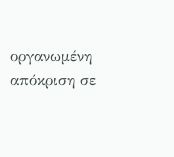οργανωμένη απόκριση σε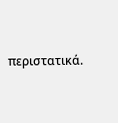περιστατικά.